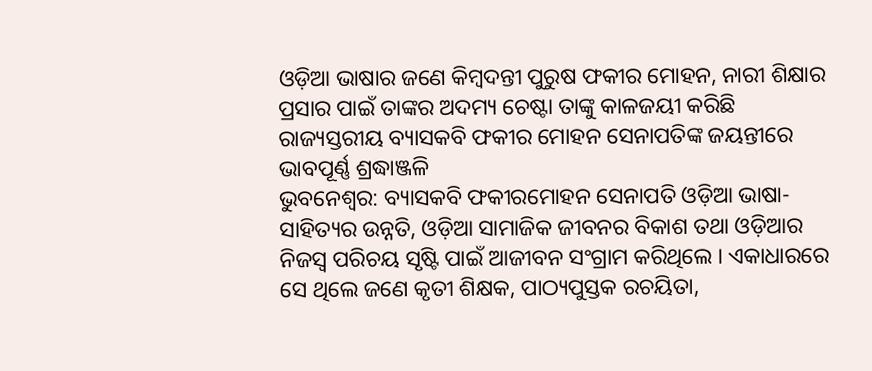ଓଡ଼ିଆ ଭାଷାର ଜଣେ କିମ୍ବଦନ୍ତୀ ପୁରୁଷ ଫକୀର ମୋହନ, ନାରୀ ଶିକ୍ଷାର ପ୍ରସାର ପାଇଁ ତାଙ୍କର ଅଦମ୍ୟ ଚେଷ୍ଟା ତାଙ୍କୁ କାଳଜୟୀ କରିଛି
ରାଜ୍ୟସ୍ତରୀୟ ବ୍ୟାସକବି ଫକୀର ମୋହନ ସେନାପତିଙ୍କ ଜୟନ୍ତୀରେ ଭାବପୂର୍ଣ୍ଣ ଶ୍ରଦ୍ଧାଞ୍ଜଳି
ଭୁବନେଶ୍ୱର: ବ୍ୟାସକବି ଫକୀରମୋହନ ସେନାପତି ଓଡ଼ିଆ ଭାଷା-ସାହିତ୍ୟର ଉନ୍ନତି, ଓଡ଼ିଆ ସାମାଜିକ ଜୀବନର ବିକାଶ ତଥା ଓଡ଼ିଆର ନିଜସ୍ୱ ପରିଚୟ ସୃଷ୍ଟି ପାଇଁ ଆଜୀବନ ସଂଗ୍ରାମ କରିଥିଲେ । ଏକାଧାରରେ ସେ ଥିଲେ ଜଣେ କୃତୀ ଶିକ୍ଷକ, ପାଠ୍ୟପୁସ୍ତକ ରଚୟିତା,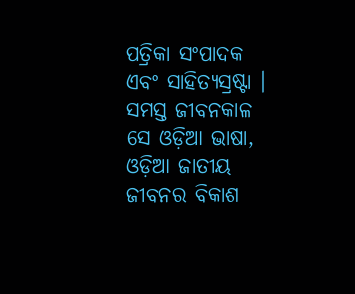ପତ୍ରିକା ସଂପାଦକ ଏବଂ ସାହିତ୍ୟସ୍ରଷ୍ଟା । ସମସ୍ତ ଜୀବନକାଳ ସେ ଓଡ଼ିଆ ଭାଷା, ଓଡ଼ିଆ ଜାତୀୟ ଜୀବନର ବିକାଶ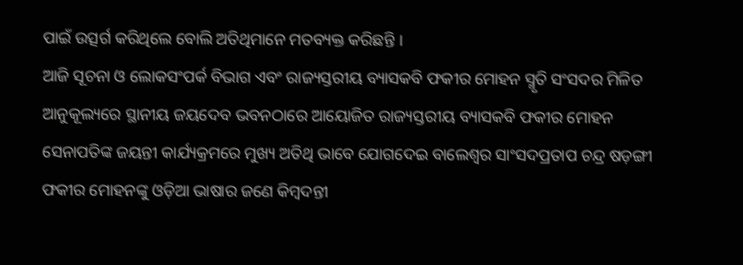ପାଇଁ ଉତ୍ସର୍ଗ କରିଥିଲେ ବୋଲି ଅତିଥିମାନେ ମତବ୍ୟକ୍ତ କରିଛନ୍ତି ।
ଆଜି ସୂଚନା ଓ ଲୋକସଂପର୍କ ବିଭାଗ ଏବଂ ରାଜ୍ୟସ୍ତରୀୟ ବ୍ୟାସକବି ଫକୀର ମୋହନ ସ୍ମୃତି ସଂସଦର ମିଳିତ ଆନୁକୂଲ୍ୟରେ ସ୍ଥାନୀୟ ଜୟଦେବ ଭବନଠାରେ ଆୟୋଜିତ ରାଜ୍ୟସ୍ତରୀୟ ବ୍ୟାସକବି ଫକୀର ମୋହନ ସେନାପତିଙ୍କ ଜୟନ୍ତୀ କାର୍ଯ୍ୟକ୍ରମରେ ମୁଖ୍ୟ ଅତିଥି ଭାବେ ଯୋଗଦେଇ ବାଲେଶ୍ୱର ସାଂସଦପ୍ରତାପ ଚନ୍ଦ୍ର ଷଡ଼ଙ୍ଗୀ ଫକୀର ମୋହନଙ୍କୁ ଓଡ଼ିଆ ଭାଷାର ଜଣେ କିମ୍ବଦନ୍ତୀ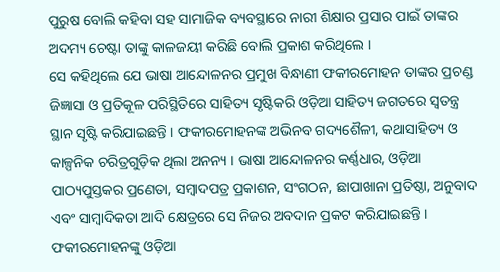ପୁରୁଷ ବୋଲି କହିବା ସହ ସାମାଜିକ ବ୍ୟବସ୍ଥାରେ ନାରୀ ଶିକ୍ଷାର ପ୍ରସାର ପାଇଁ ତାଙ୍କର ଅଦମ୍ୟ ଚେଷ୍ଟା ତାଙ୍କୁ କାଳଜୟୀ କରିଛି ବୋଲି ପ୍ରକାଶ କରିଥିଲେ ।
ସେ କହିଥିଲେ ଯେ ଭାଷା ଆନ୍ଦୋଳନର ପ୍ରମୁଖ ବିନ୍ଧାଣୀ ଫକୀରମୋହନ ତାଙ୍କର ପ୍ରଚଣ୍ଡ ଜିଜ୍ଞାସା ଓ ପ୍ରତିକୂଳ ପରିସ୍ଥିତିରେ ସାହିତ୍ୟ ସୃଷ୍ଟିକରି ଓଡ଼ିଆ ସାହିତ୍ୟ ଜଗତରେ ସ୍ୱତନ୍ତ୍ର ସ୍ଥାନ ସୃଷ୍ଟି କରିଯାଇଛନ୍ତି । ଫକୀରମୋହନଙ୍କ ଅଭିନବ ଗଦ୍ୟଶୈଳୀ, କଥାସାହିତ୍ୟ ଓ କାଳ୍ପନିକ ଚରିତ୍ରଗୁଡ଼ିକ ଥିଲା ଅନନ୍ୟ । ଭାଷା ଆନ୍ଦୋଳନର କର୍ଣ୍ଣଧାର, ଓଡ଼ିଆ ପାଠ୍ୟପୁସ୍ତକର ପ୍ରଣେତା, ସମ୍ବାଦପତ୍ର ପ୍ରକାଶନ, ସଂଗଠନ, ଛାପାଖାନା ପ୍ରତିଷ୍ଠା, ଅନୁବାଦ ଏବଂ ସାମ୍ବାଦିକତା ଆଦି କ୍ଷେତ୍ରରେ ସେ ନିଜର ଅବଦାନ ପ୍ରକଟ କରିଯାଇଛନ୍ତି । ଫକୀରମୋହନଙ୍କୁ ଓଡ଼ିଆ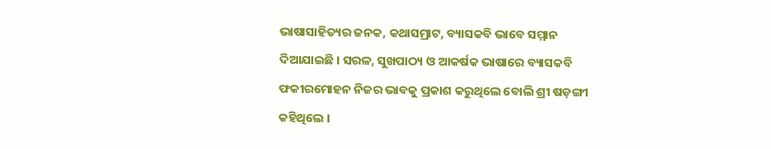ଭାଷାସାହିତ୍ୟର ଜନକ, କଥାସମ୍ରାଟ, ବ୍ୟାସକବି ଭାବେ ସମ୍ମାନ ଦିଆଯାଇଛି । ସରଳ, ସୁଖପାଠ୍ୟ ଓ ଆକର୍ଷକ ଭାଷାରେ ବ୍ୟାସକବି ଫକୀରମୋହନ ନିଜର ଭାବକୁ ପ୍ରକାଶ କରୁଥିଲେ ବୋଲି ଶ୍ରୀ ଷଡ଼ଙ୍ଗୀ କହିଥିଲେ ।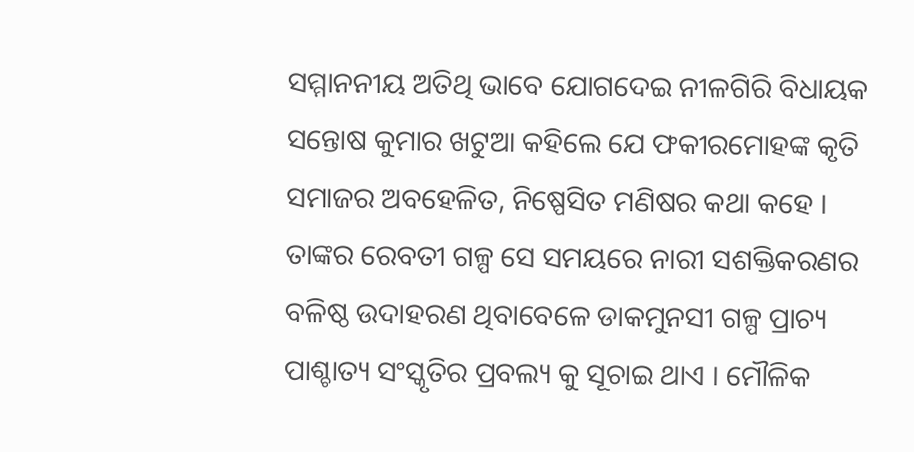ସମ୍ମାନନୀୟ ଅତିଥି ଭାବେ ଯୋଗଦେଇ ନୀଳଗିରି ବିଧାୟକ ସନ୍ତୋଷ କୁମାର ଖଟୁଆ କହିଲେ ଯେ ଫକୀରମୋହଙ୍କ କୃତି ସମାଜର ଅବହେଳିତ, ନିଷ୍ପେସିତ ମଣିଷର କଥା କହେ । ତାଙ୍କର ରେବତୀ ଗଳ୍ପ ସେ ସମୟରେ ନାରୀ ସଶକ୍ତିକରଣର ବଳିଷ୍ଠ ଉଦାହରଣ ଥିବାବେଳେ ଡାକମୁନସୀ ଗଳ୍ପ ପ୍ରାଚ୍ୟ ପାଶ୍ଚାତ୍ୟ ସଂସ୍କୃତିର ପ୍ରବଲ୍ୟ କୁ ସୂଚାଇ ଥାଏ । ମୌଳିକ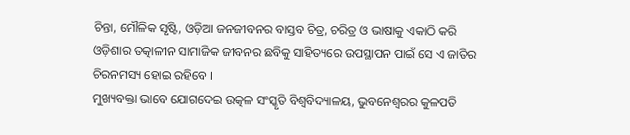ଚିନ୍ତା, ମୌଳିକ ସୃଷ୍ଟି, ଓଡ଼ିଆ ଜନଜୀବନର ବାସ୍ତବ ଚିତ୍ର, ଚରିତ୍ର ଓ ଭାଷାକୁ ଏକାଠି କରି ଓଡ଼ିଶାର ତତ୍କାଳୀନ ସାମାଜିକ ଜୀବନର ଛବିକୁ ସାହିତ୍ୟରେ ଉପସ୍ଥାପନ ପାଇଁ ସେ ଏ ଜାତିର ଚିରନମସ୍ୟ ହୋଇ ରହିବେ ।
ମୁଖ୍ୟବକ୍ତା ଭାବେ ଯୋଗଦେଇ ଉତ୍କଳ ସଂସ୍କୃତି ବିଶ୍ୱବିଦ୍ୟାଳୟ, ଭୁବନେଶ୍ୱରର କୁଳପତି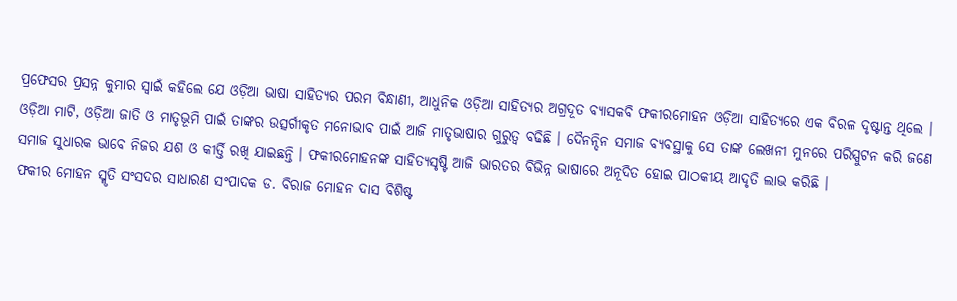ପ୍ରଫେସର ପ୍ରସନ୍ନ କୁମାର ସ୍ୱାଇଁ କହିଲେ ଯେ ଓଡ଼ିଆ ଭାଷା ସାହିତ୍ୟର ପରମ ବିନ୍ଧାଣୀ, ଆଧୁନିକ ଓଡ଼ିଆ ସାହିତ୍ୟର ଅଗ୍ରଦୂତ ବ୍ୟାସକବି ଫକୀରମୋହନ ଓଡ଼ିଆ ସାହିତ୍ୟରେ ଏକ ବିରଳ ଦୃଷ୍ଟାନ୍ତ ଥିଲେ । ଓଡ଼ିଆ ମାଟି, ଓଡ଼ିଆ ଜାତି ଓ ମାତୃଭୂମି ପାଇଁ ତାଙ୍କର ଉତ୍ସର୍ଗୀକୃତ ମନୋଭାବ ପାଇଁ ଆଜି ମାତୃଭାଷାର ଗୁରୁତ୍ୱ ବଢିଛି । ଦୈନନ୍ଦିନ ସମାଜ ବ୍ୟବସ୍ଥାକୁ ସେ ତାଙ୍କ ଲେଖନୀ ମୁନରେ ପରିସ୍ପୁଟନ କରି ଜଣେ ସମାଜ ସୁଧାରକ ଭାବେ ନିଜର ଯଶ ଓ କୀର୍ତ୍ତି ରଖି ଯାଇଛନ୍ତି । ଫକୀରମୋହନଙ୍କ ସାହିତ୍ୟସୃଷ୍ଟି ଆଜି ଭାରତର ବିଭିନ୍ନ ଭାଷାରେ ଅନୂଦିତ ହୋଇ ପାଠକୀୟ ଆଦୃତି ଲାଭ କରିଛି ।
ଫକୀର ମୋହନ ସ୍ମୃତି ସଂସଦର ସାଧାରଣ ସଂପାଦକ ଡ. ବିରାଜ ମୋହନ ଦାସ ବିଶିଷ୍ଟ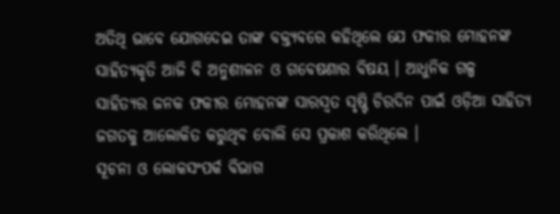ଅତିଥି ଭାବେ ଯୋଗଦେଇ ତାଙ୍କ ବକ୍ତ୍ୟବରେ କହିଥିଲେ ଯେ ଫକୀର ମୋହନଙ୍କ ସାହିତ୍ୟକୃତି ଆଜି ବି ଅନୁଶୀଳନ ଓ ଗବେଷଣାର ବିଷୟ । ଆଧୁନିକ ଗଳ୍ପ ସାହିତ୍ୟର ଜନକ ଫକୀର ମୋହନଙ୍କ ସାରସ୍ୱତ ସୃଷ୍ଟି ଚିରଦିନ ପାଇଁ ଓଡ଼ିଆ ସାହିତ୍ୟ ଜଗତକୁ ଆଲୋକିତ କରୁଥିବ ବୋଲି ସେ ପ୍ରକାଶ କରିଥିଲେ ।
ସୂଚନା ଓ ଲୋକସଂପର୍କ ବିଭାଗ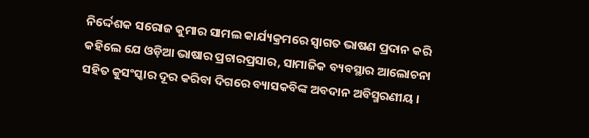ନିର୍ଦ୍ଦେଶକ ସରୋଜ କୁମାର ସାମଲ କାର୍ଯ୍ୟକ୍ରମରେ ସ୍ୱାଗତ ଭାଷଣ ପ୍ରଦାନ କରି କହିଲେ ଯେ ଓଡ଼ିଆ ଭାଷାର ପ୍ରଚାରପ୍ରସାର, ସାମାଜିକ ବ୍ୟବସ୍ଥାର ଆଲୋଚନା ସହିତ କୁସଂସ୍କାର ଦୂର କରିବା ଦିଗରେ ବ୍ୟାସକବିଙ୍କ ଅବଦାନ ଅବିସ୍ମରଣୀୟ ।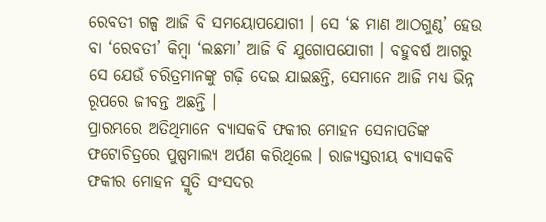ରେବତୀ ଗଳ୍ପ ଆଜି ବି ସମୟୋପଯୋଗୀ । ସେ ‘ଛ ମାଣ ଆଠଗୁଣ୍ଠ’ ହେଉ ବା ‘ରେବତୀ’ କିମ୍ବା ‘ଲଛମା’ ଆଜି ବି ଯୁଗୋପଯୋଗୀ । ବହୁବର୍ଷ ଆଗରୁ ସେ ଯେଉଁ ଚରିତ୍ରମାନଙ୍କୁ ଗଢ଼ି ଦେଇ ଯାଇଛନ୍ତି, ସେମାନେ ଆଜି ମଧ୍ୟ ଭିନ୍ନ ରୂପରେ ଜୀବନ୍ତ ଅଛନ୍ତି ।
ପ୍ରାରମ୍ଭରେ ଅତିଥିମାନେ ବ୍ୟାସକବି ଫକୀର ମୋହନ ସେନାପତିଙ୍କ ଫଟୋଚିତ୍ରରେ ପୁଷ୍ପମାଲ୍ୟ ଅର୍ପଣ କରିଥିଲେ । ରାଜ୍ୟସ୍ତରୀୟ ବ୍ୟାସକବି ଫକୀର ମୋହନ ସ୍ମୃତି ସଂସଦର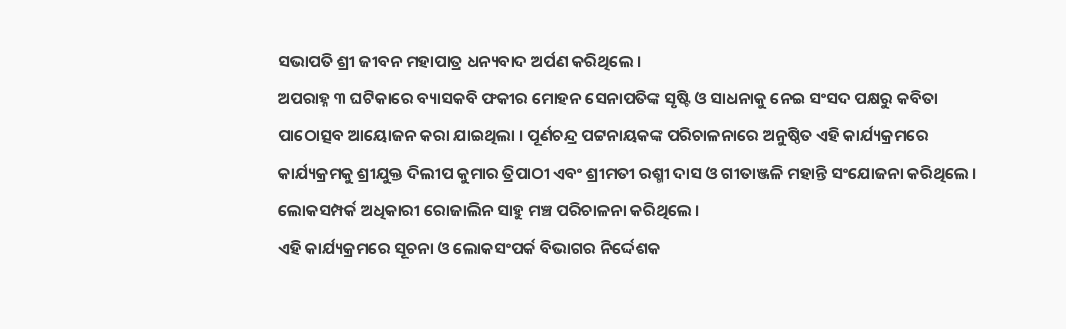ସଭାପତି ଶ୍ରୀ ଜୀବନ ମହାପାତ୍ର ଧନ୍ୟବାଦ ଅର୍ପଣ କରିଥିଲେ ।
ଅପରାହ୍ନ ୩ ଘଟିକାରେ ବ୍ୟାସକବି ଫକୀର ମୋହନ ସେନାପତିଙ୍କ ସୃଷ୍ଟି ଓ ସାଧନାକୁ ନେଇ ସଂସଦ ପକ୍ଷରୁ କବିତା ପାଠୋତ୍ସବ ଆୟୋଜନ କରା ଯାଇଥିଲା । ପୂର୍ଣଚନ୍ଦ୍ର ପଟ୍ଟନାୟକଙ୍କ ପରିଚାଳନାରେ ଅନୁଷ୍ଠିତ ଏହି କାର୍ଯ୍ୟକ୍ରମରେ କାର୍ଯ୍ୟକ୍ରମକୁ ଶ୍ରୀଯୁକ୍ତ ଦିଲୀପ କୁମାର ତ୍ରିପାଠୀ ଏବଂ ଶ୍ରୀମତୀ ରଶ୍ମୀ ଦାସ ଓ ଗୀତାଞ୍ଜଳି ମହାନ୍ତି ସଂଯୋଜନା କରିଥିଲେ । ଲୋକସମ୍ପର୍କ ଅଧିକାରୀ ରୋଜାଲିନ ସାହୁ ମଞ୍ଚ ପରିଚାଳନା କରିଥିଲେ ।
ଏହି କାର୍ଯ୍ୟକ୍ରମରେ ସୂଚନା ଓ ଲୋକସଂପର୍କ ବିଭାଗର ନିର୍ଦ୍ଦେଶକ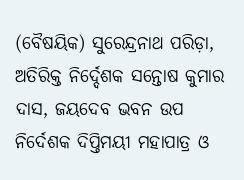(ବୈଷୟିକ) ସୁରେନ୍ଦ୍ରନାଥ ପରିଡ଼ା, ଅତିରିକ୍ତ ନିର୍ଦ୍ଦେଶକ ସନ୍ତୋଷ କୁମାର ଦାସ, ଜୟଦେବ ଭବନ ଉପ ନିର୍ଦେଶକ ଦିପ୍ତିମୟୀ ମହାପାତ୍ର ଓ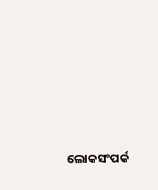ଲୋକସଂପର୍କ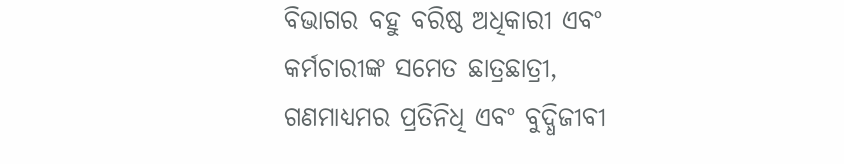ବିଭାଗର ବହୁ ବରିଷ୍ଠ ଅଧିକାରୀ ଏବଂ କର୍ମଚାରୀଙ୍କ ସମେତ ଛାତ୍ରଛାତ୍ରୀ, ଗଣମାଧ୍ୟମର ପ୍ରତିନିଧି ଏବଂ ବୁଦ୍ଧିଜୀବୀ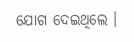ଯୋଗ ଦେଇଥିଲେ ।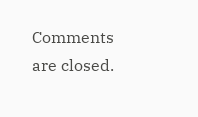Comments are closed.